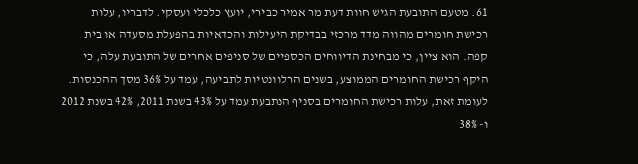61. מטעם התובעת הגיש חוות דעת מר אמיר כבירי, יועץ כלכלי ועסקי. לדבריו, עלות רכישת חומרים מהווה מדד מרכזי בבדיקת היעילות והכדאיות בהפעלת מסעדה או בית קפה. הוא ציין, כי מבחינת הדיווחים הכספיים של סניפים אחרים של התובעת עלה, כי היקף רכישת החומרים הממוצע, בשנים הרלוונטיות לתביעה, עמד על 36% מסך ההכנסות. לעומת זאת, עלות רכישת החומרים בסניף הנתבעת עמד על 43% בשנת 2011, 42% בשנת 2012 ו- 38%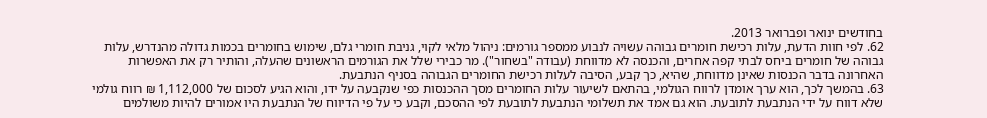בחודשים ינואר ופברואר 2013.
62. לפי חוות הדעת, עלות רכישת חומרים גבוהה עשויה לנבוע ממספר גורמים: ניהול מלאי לקוי, גניבת חומרי גלם, שימוש בחומרים בכמות גדולה מהנדרש, עלות גבוהה של חומרים ביחס לבתי קפה אחרים, והכנסה לא מדווחת (עבודה "בשחור"). מר כבירי שלל את הגורמים הראשונים שהעלה, והותיר רק את האפשרות האחרונה בדבר הכנסות שאינן מדווחת, שהיא, כך קבע, הסיבה לעלות רכישת החומרים הגבוהה בסניף הנתבעת.
63. בהמשך לכך, הוא ערך אומדן לרווח הגולמי, בהתאם לשיעור עלות החומרים מסך ההכנסות כפי שנקבעה על ידו, והוא הגיע לסכום של 1,112,000 ₪ רווח גולמי שלא דווח על ידי הנתבעת לתובעת. הוא גם אמד את תשלומי הנתבעת לתובעת לפי ההסכם, וקבע כי על פי הדיווח של הנתבעת היו אמורים להיות משולמים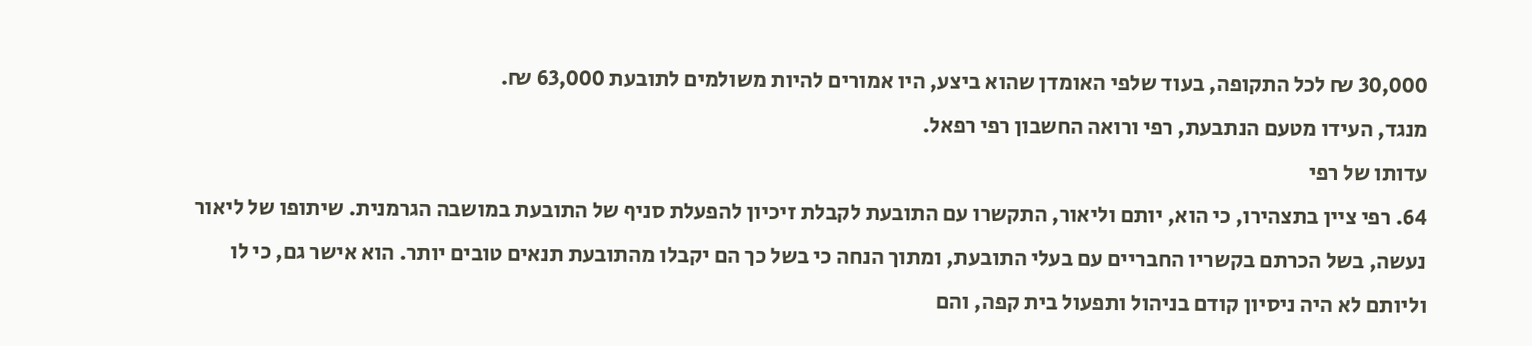30,000 ₪ לכל התקופה, בעוד שלפי האומדן שהוא ביצע, היו אמורים להיות משולמים לתובעת 63,000 ₪.
מנגד, העידו מטעם הנתבעת, רפי ורואה החשבון רפי רפאל.
עדותו של רפי
64. רפי ציין בתצהירו, כי הוא, יותם וליאור, התקשרו עם התובעת לקבלת זיכיון להפעלת סניף של התובעת במושבה הגרמנית. שיתופו של ליאור נעשה, בשל הכרתם בקשריו החבריים עם בעלי התובעת, ומתוך הנחה כי בשל כך הם יקבלו מהתובעת תנאים טובים יותר. הוא אישר גם, כי לו וליותם לא היה ניסיון קודם בניהול ותפעול בית קפה, והם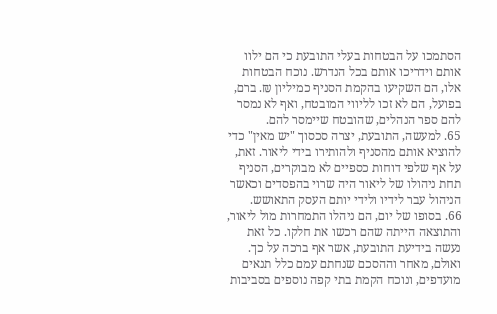הסתמכו על הבטחות בעלי התובעת כי הם ילוו אותם וידריכו אותם בכל הנדרש. נוכח הבטחות אלו, הם השקיעו בהקמת הסניף כמיליון ₪. ברם, בפועל, הם לא זכו לליווי המובטח, ואף לא נמסר להם ספר הנהלים, שהובטח שיימסר להם.
65. למעשה, התובעת, יצרה סכסוך "יש מאין" כדי להוציא אותם מהסניף ולהותירו בידי ליאור. זאת, על אף שלפי דוחות כספיים לא מבוקרים, הסניף תחת ניהולו של ליאור היה שרוי בהפסדים וכאשר הניהול עבר לידיו ולידי יותם העסק התאושש.
66. בסופו של יום, הם ניהלו התמחרות מול ליאור, והתוצאה הייתה שהם רכשו את חלקו. כל זאת נעשה בידיעת התובעת, אשר אף ברכה על כך. ואולם, מאחר וההסכם שנחתם עמם כלל תנאים מועדפים, ונוכח הקמת בתי קפה נוספים בסביבות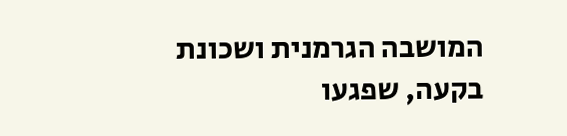המושבה הגרמנית ושכונת בקעה, שפגעו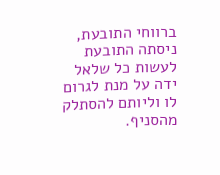ברווחי התובעת, ניסתה התובעת לעשות כל שלאל ידה על מנת לגרום לו וליותם להסתלק מהסניף.